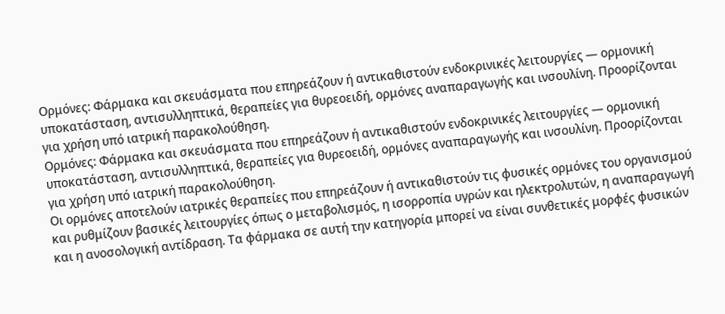Ορμόνες: Φάρμακα και σκευάσματα που επηρεάζουν ή αντικαθιστούν ενδοκρινικές λειτουργίες — ορμονική υποκατάσταση, αντισυλληπτικά, θεραπείες για θυρεοειδή, ορμόνες αναπαραγωγής και ινσουλίνη. Προορίζονται για χρήση υπό ιατρική παρακολούθηση.
Ορμόνες: Φάρμακα και σκευάσματα που επηρεάζουν ή αντικαθιστούν ενδοκρινικές λειτουργίες — ορμονική υποκατάσταση, αντισυλληπτικά, θεραπείες για θυρεοειδή, ορμόνες αναπαραγωγής και ινσουλίνη. Προορίζονται για χρήση υπό ιατρική παρακολούθηση.
Οι ορμόνες αποτελούν ιατρικές θεραπείες που επηρεάζουν ή αντικαθιστούν τις φυσικές ορμόνες του οργανισμού και ρυθμίζουν βασικές λειτουργίες όπως ο μεταβολισμός, η ισορροπία υγρών και ηλεκτρολυτών, η αναπαραγωγή και η ανοσολογική αντίδραση. Τα φάρμακα σε αυτή την κατηγορία μπορεί να είναι συνθετικές μορφές φυσικών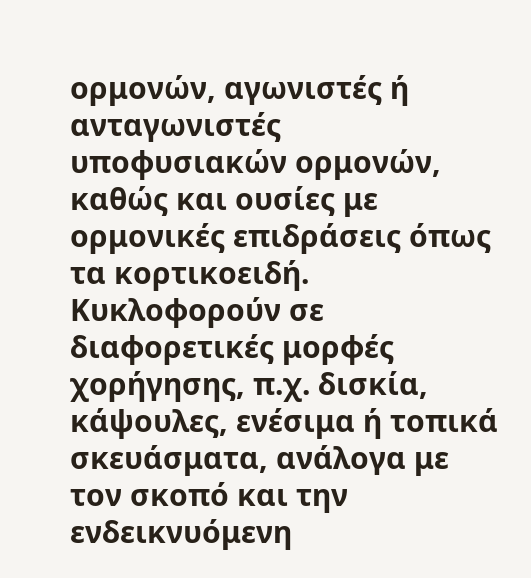ορμονών, αγωνιστές ή ανταγωνιστές υποφυσιακών ορμονών, καθώς και ουσίες με ορμονικές επιδράσεις όπως τα κορτικοειδή. Κυκλοφορούν σε διαφορετικές μορφές χορήγησης, π.χ. δισκία, κάψουλες, ενέσιμα ή τοπικά σκευάσματα, ανάλογα με τον σκοπό και την ενδεικνυόμενη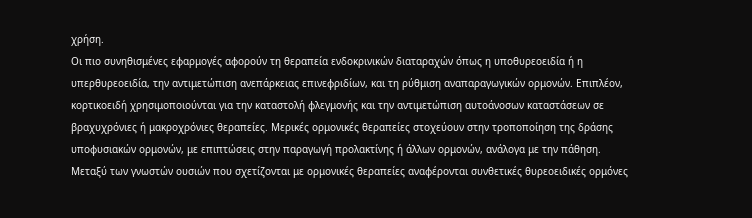χρήση.
Οι πιο συνηθισμένες εφαρμογές αφορούν τη θεραπεία ενδοκρινικών διαταραχών όπως η υποθυρεοειδία ή η υπερθυρεοειδία, την αντιμετώπιση ανεπάρκειας επινεφριδίων, και τη ρύθμιση αναπαραγωγικών ορμονών. Επιπλέον, κορτικοειδή χρησιμοποιούνται για την καταστολή φλεγμονής και την αντιμετώπιση αυτοάνοσων καταστάσεων σε βραχυχρόνιες ή μακροχρόνιες θεραπείες. Μερικές ορμονικές θεραπείες στοχεύουν στην τροποποίηση της δράσης υποφυσιακών ορμονών, με επιπτώσεις στην παραγωγή προλακτίνης ή άλλων ορμονών, ανάλογα με την πάθηση.
Μεταξύ των γνωστών ουσιών που σχετίζονται με ορμονικές θεραπείες αναφέρονται συνθετικές θυρεοειδικές ορμόνες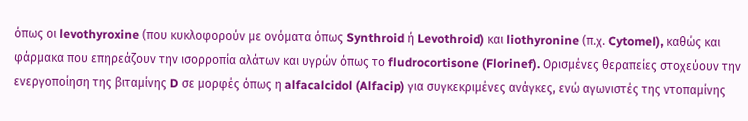όπως οι levothyroxine (που κυκλοφορούν με ονόματα όπως Synthroid ή Levothroid) και liothyronine (π.χ. Cytomel), καθώς και φάρμακα που επηρεάζουν την ισορροπία αλάτων και υγρών όπως το fludrocortisone (Florinef). Ορισμένες θεραπείες στοχεύουν την ενεργοποίηση της βιταμίνης D σε μορφές όπως η alfacalcidol (Alfacip) για συγκεκριμένες ανάγκες, ενώ αγωνιστές της ντοπαμίνης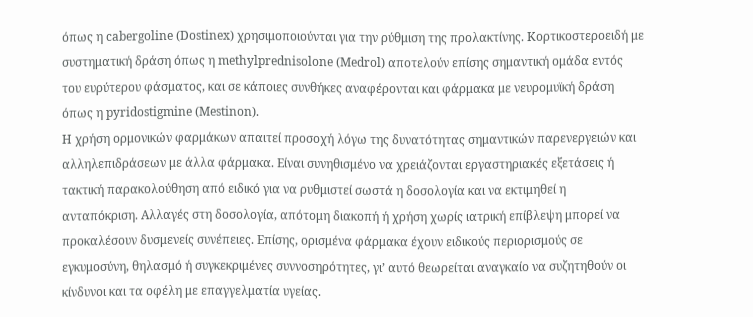όπως η cabergoline (Dostinex) χρησιμοποιούνται για την ρύθμιση της προλακτίνης. Κορτικοστεροειδή με συστηματική δράση όπως η methylprednisolone (Medrol) αποτελούν επίσης σημαντική ομάδα εντός του ευρύτερου φάσματος, και σε κάποιες συνθήκες αναφέρονται και φάρμακα με νευρομυϊκή δράση όπως η pyridostigmine (Mestinon).
Η χρήση ορμονικών φαρμάκων απαιτεί προσοχή λόγω της δυνατότητας σημαντικών παρενεργειών και αλληλεπιδράσεων με άλλα φάρμακα. Είναι συνηθισμένο να χρειάζονται εργαστηριακές εξετάσεις ή τακτική παρακολούθηση από ειδικό για να ρυθμιστεί σωστά η δοσολογία και να εκτιμηθεί η ανταπόκριση. Αλλαγές στη δοσολογία, απότομη διακοπή ή χρήση χωρίς ιατρική επίβλεψη μπορεί να προκαλέσουν δυσμενείς συνέπειες. Επίσης, ορισμένα φάρμακα έχουν ειδικούς περιορισμούς σε εγκυμοσύνη, θηλασμό ή συγκεκριμένες συννοσηρότητες, γι’ αυτό θεωρείται αναγκαίο να συζητηθούν οι κίνδυνοι και τα οφέλη με επαγγελματία υγείας.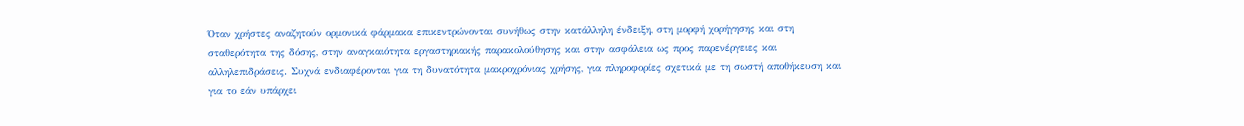Όταν χρήστες αναζητούν ορμονικά φάρμακα επικεντρώνονται συνήθως στην κατάλληλη ένδειξη, στη μορφή χορήγησης και στη σταθερότητα της δόσης, στην αναγκαιότητα εργαστηριακής παρακολούθησης και στην ασφάλεια ως προς παρενέργειες και αλληλεπιδράσεις. Συχνά ενδιαφέρονται για τη δυνατότητα μακροχρόνιας χρήσης, για πληροφορίες σχετικά με τη σωστή αποθήκευση και για το εάν υπάρχει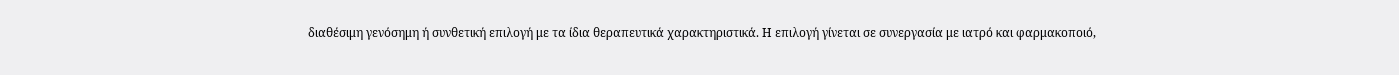διαθέσιμη γενόσημη ή συνθετική επιλογή με τα ίδια θεραπευτικά χαρακτηριστικά. Η επιλογή γίνεται σε συνεργασία με ιατρό και φαρμακοποιό,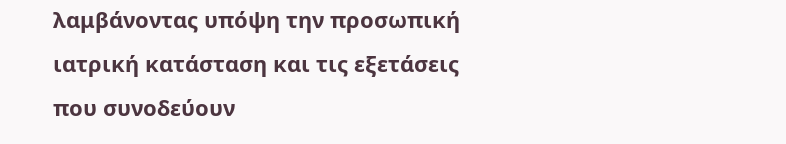λαμβάνοντας υπόψη την προσωπική ιατρική κατάσταση και τις εξετάσεις που συνοδεύουν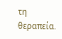τη θεραπεία.